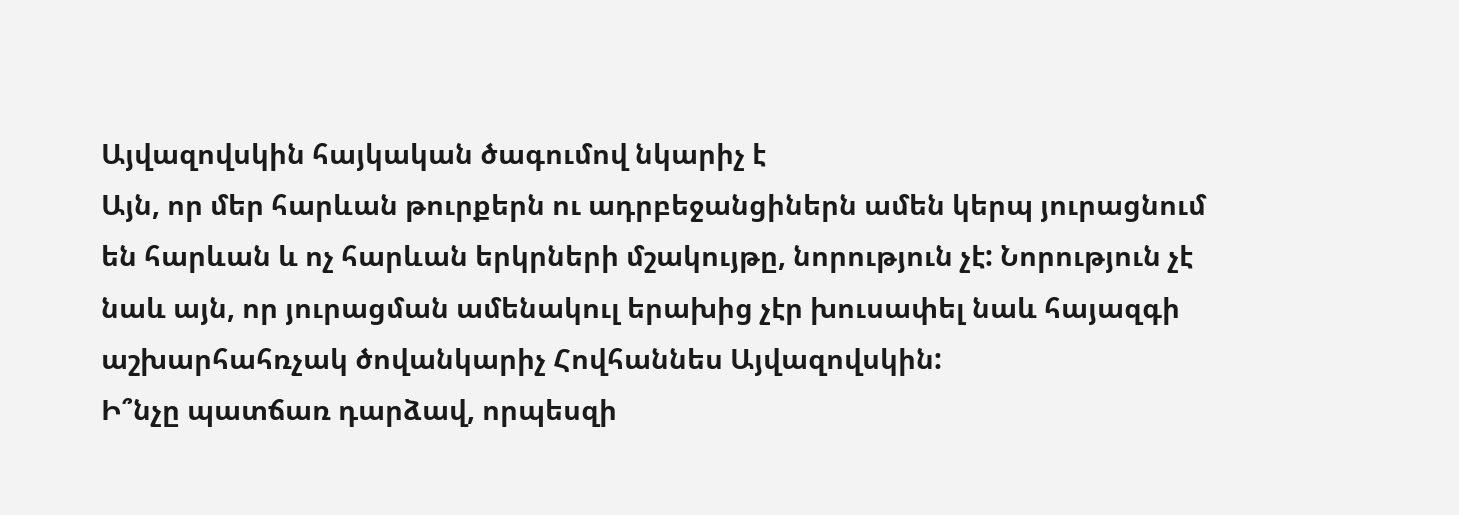Այվազովսկին հայկական ծագումով նկարիչ է
Այն, որ մեր հարևան թուրքերն ու ադրբեջանցիներն ամեն կերպ յուրացնում են հարևան և ոչ հարևան երկրների մշակույթը, նորություն չէ: Նորություն չէ նաև այն, որ յուրացման ամենակուլ երախից չէր խուսափել նաև հայազգի աշխարհահռչակ ծովանկարիչ Հովհաննես Այվազովսկին:
Ի՞նչը պատճառ դարձավ, որպեսզի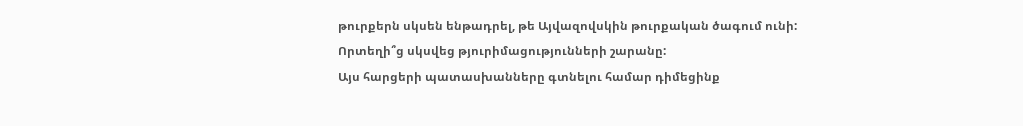թուրքերն սկսեն ենթադրել, թե Այվազովսկին թուրքական ծագում ունի: Որտեղի՞ց սկսվեց թյուրիմացությունների շարանը:
Այս հարցերի պատասխանները գտնելու համար դիմեցինք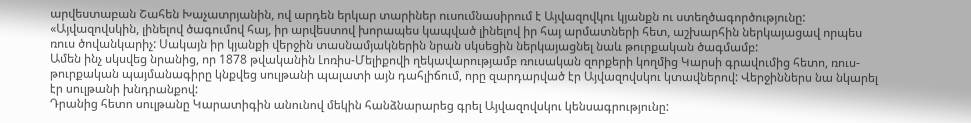արվեստաբան Շահեն Խաչատրյանին, ով արդեն երկար տարիներ ուսումնասիրում է Այվազովկու կյանքն ու ստեղծագործությունը:
«Այվազովսկին, լինելով ծագումով հայ, իր արվեստով խորապես կապված լինելով իր հայ արմատների հետ, աշխարհին ներկայացավ որպես ռուս ծովանկարիչ: Սակայն իր կյանքի վերջին տասնամյակներին նրան սկսեցին ներկայացնել նաև թուրքական ծագմամբ:
Ամեն ինչ սկսվեց նրանից, որ 1878 թվականին Լոռիս-Մելիքովի ղեկավարությամբ ռուսական զորքերի կողմից Կարսի գրավումից հետո, ռուս-թուրքական պայմանագիրը կնքվեց սուլթանի պալատի այն դահլիճում, որը զարդարված էր Այվազովսկու կտավներով: Վերջիններս նա նկարել էր սուլթանի խնդրանքով:
Դրանից հետո սուլթանը Կարատիգին անունով մեկին հանձնարարեց գրել Այվազովսկու կենսագրությունը: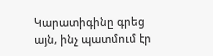Կարատիգինը գրեց այն, ինչ պատմում էր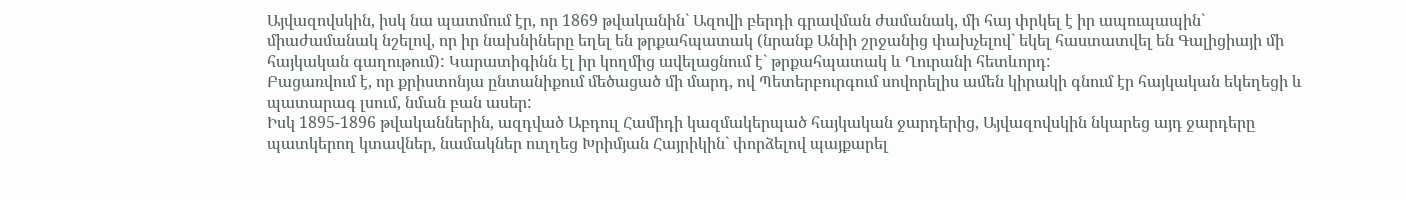Այվազովսկին, իսկ նա պատմում էր, որ 1869 թվականին` Ազովի բերդի գրավման ժամանակ, մի հայ փրկել է իր ապուպապին` միաժամանակ նշելով, որ իր նախնիները եղել են թրքահպատակ (նրանք Անիի շրջանից փախչելով` եկել հաստատվել են Գալիցիայի մի հայկական գաղութում): Կարատիգինն էլ իր կողմից ավելացնում է` թրքահպատակ և Ղուրանի հետևորդ:
Բացառվում է, որ քրիստոնյա ընտանիքում մեծացած մի մարդ, ով Պետերբուրգում սովորելիս ամեն կիրակի գնում էր հայկական եկեղեցի և պատարագ լսում, նման բան ասեր:
Իսկ 1895-1896 թվականներին, ազդված Աբդուլ Համիդի կազմակերպած հայկական ջարդերից, Այվազովսկին նկարեց այդ ջարդերը պատկերող կտավներ, նամակներ ուղղեց Խրիմյան Հայրիկին` փորձելով պայքարել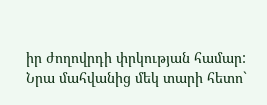իր ժողովրդի փրկության համար:
Նրա մահվանից մեկ տարի հետո`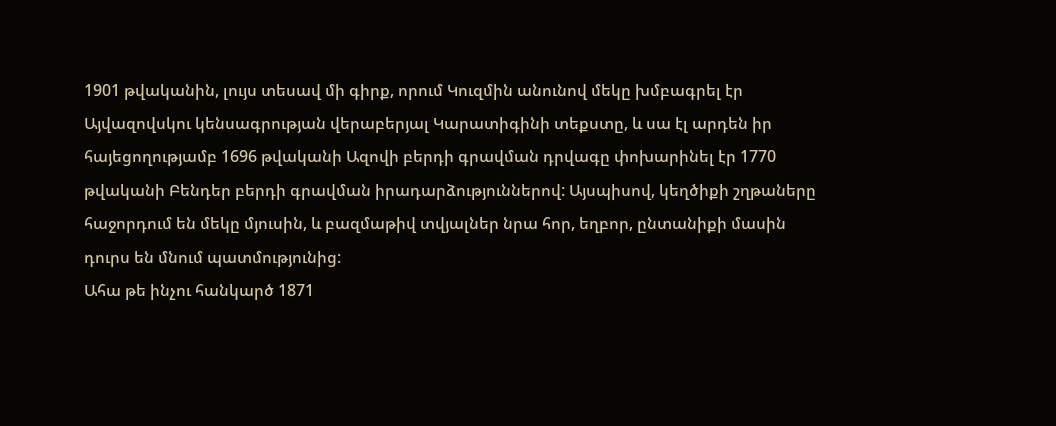1901 թվականին, լույս տեսավ մի գիրք, որում Կուզմին անունով մեկը խմբագրել էր Այվազովսկու կենսագրության վերաբերյալ Կարատիգինի տեքստը, և սա էլ արդեն իր հայեցողությամբ 1696 թվականի Ազովի բերդի գրավման դրվագը փոխարինել էր 1770 թվականի Բենդեր բերդի գրավման իրադարձություններով: Այսպիսով, կեղծիքի շղթաները հաջորդում են մեկը մյուսին, և բազմաթիվ տվյալներ նրա հոր, եղբոր, ընտանիքի մասին դուրս են մնում պատմությունից:
Ահա թե ինչու հանկարծ 1871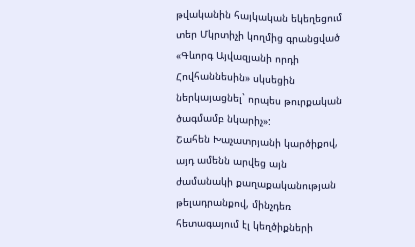թվականին հայկական եկեղեցում տեր Մկրտիչի կողմից գրանցված «Գևորգ Այվազյանի որդի Հովհաննեսին» սկսեցին ներկայացնել` որպես թուրքական ծագմամբ նկարիչ»:
Շահեն Խաչատրյանի կարծիքով, այդ ամենն արվեց այն ժամանակի քաղաքականության թելադրանքով, մինչդեռ հետագայում էլ կեղծիքների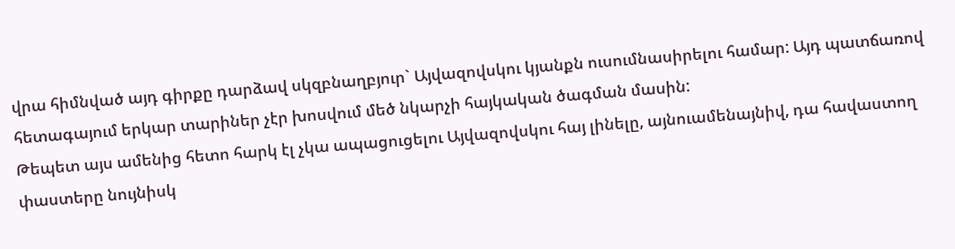վրա հիմնված այդ գիրքը դարձավ սկզբնաղբյուր` Այվազովսկու կյանքն ուսումնասիրելու համար: Այդ պատճառով հետագայում երկար տարիներ չէր խոսվում մեծ նկարչի հայկական ծագման մասին:
Թեպետ այս ամենից հետո հարկ էլ չկա ապացուցելու Այվազովսկու հայ լինելը, այնուամենայնիվ, դա հավաստող փաստերը նույնիսկ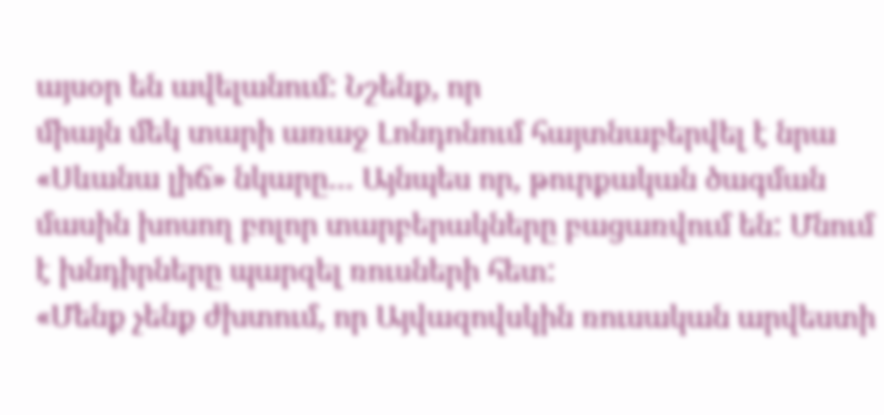այսօր են ավելանում: Նշենք, որ
միայն մեկ տարի առաջ Լոնդոնում հայտնաբերվել է նրա «Սևանա լիճ» նկարը… Այնպես որ, թուրքական ծագման մասին խոսող բոլոր տարբերակները բացառվում են: Մնում է խնդիրները պարզել ռուսների հետ:
«Մենք չենք ժխտում, որ Այվազովսկին ռուսական արվեստի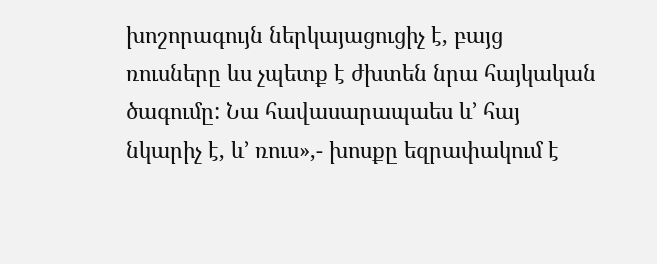խոշորագույն ներկայացուցիչ է, բայց ռուսները ևս չպետք է ժխտեն նրա հայկական ծագումը: Նա հավասարապաես և’ հայ նկարիչ է, և’ ռուս»,- խոսքը եզրափակում է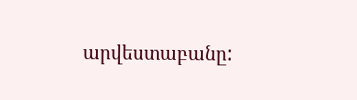արվեստաբանը: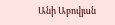Անի Աբովյան